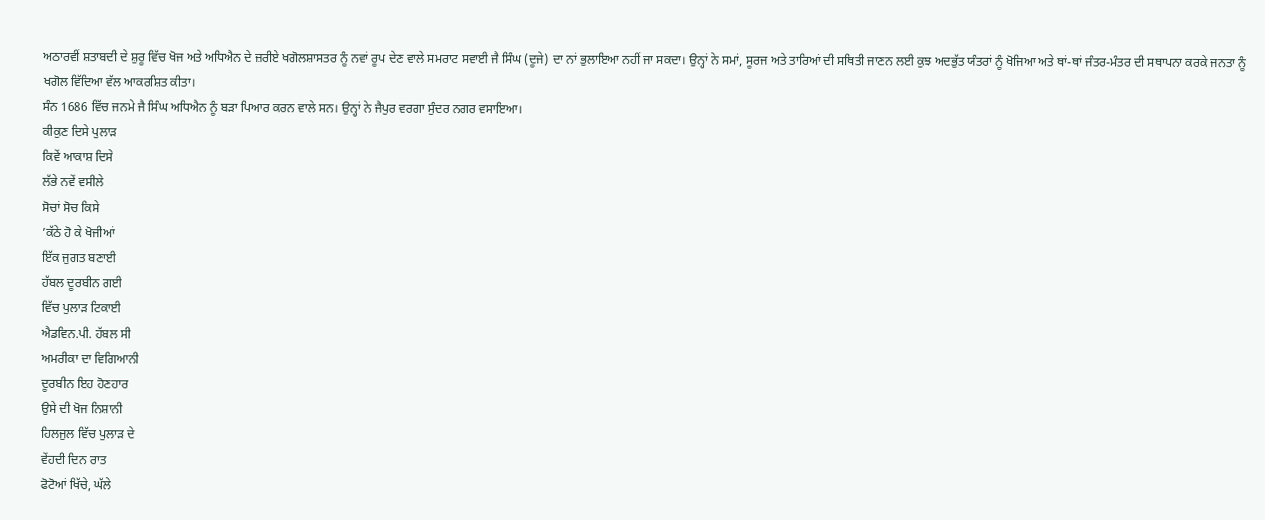ਅਠਾਰਵੀਂ ਸ਼ਤਾਬਦੀ ਦੇ ਸ਼ੁਰੂ ਵਿੱਚ ਖੋਜ ਅਤੇ ਅਧਿਐਨ ਦੇ ਜ਼ਰੀਏ ਖਗੋਲਸ਼ਾਸਤਰ ਨੂੰ ਨਵਾਂ ਰੂਪ ਦੇਣ ਵਾਲੇ ਸਮਰਾਟ ਸਵਾਈ ਜੈ ਸਿੰਘ (ਦੂਜੇ) ਦਾ ਨਾਂ ਭੁਲਾਇਆ ਨਹੀਂ ਜਾ ਸਕਦਾ। ਉਨ੍ਹਾਂ ਨੇ ਸਮਾਂ, ਸੂਰਜ ਅਤੇ ਤਾਰਿਆਂ ਦੀ ਸਥਿਤੀ ਜਾਣਨ ਲਈ ਕੁਝ ਅਦਭੁੱਤ ਯੰਤਰਾਂ ਨੂੰ ਖੋਜਿਆ ਅਤੇ ਥਾਂ-ਥਾਂ ਜੰਤਰ-ਮੰਤਰ ਦੀ ਸਥਾਪਨਾ ਕਰਕੇ ਜਨਤਾ ਨੂੰ ਖਗੋਲ ਵਿੱਦਿਆ ਵੱਲ ਆਕਰਸ਼ਿਤ ਕੀਤਾ।
ਸੰਨ 1686 ਵਿੱਚ ਜਨਮੇ ਜੈ ਸਿੰਘ ਅਧਿਐਨ ਨੂੰ ਬੜਾ ਪਿਆਰ ਕਰਨ ਵਾਲੇ ਸਨ। ਉਨ੍ਹਾਂ ਨੇ ਜੈਪੁਰ ਵਰਗਾ ਸੁੰਦਰ ਨਗਰ ਵਸਾਇਆ।
ਕੀਕੁਣ ਦਿਸੇ ਪੁਲਾੜ
ਕਿਵੇਂ ਆਕਾਸ਼ ਦਿਸੇ
ਲੱਭੇ ਨਵੇਂ ਵਸੀਲੇ
ਸੋਚਾਂ ਸੋਚ ਕਿਸੇ
’ਕੱਠੇ ਹੋ ਕੇ ਖੋਜੀਆਂ
ਇੱਕ ਜੁਗਤ ਬਣਾਈ
ਹੱਬਲ ਦੂਰਬੀਨ ਗਈ
ਵਿੱਚ ਪੁਲਾੜ ਟਿਕਾਈ
ਐਡਵਿਨ.ਪੀ. ਹੱਬਲ ਸੀ
ਅਮਰੀਕਾ ਦਾ ਵਿਗਿਆਨੀ
ਦੂਰਬੀਨ ਇਹ ਹੋਣਹਾਰ
ਉਸੇ ਦੀ ਖੋਜ ਨਿਸ਼ਾਨੀ
ਹਿਲਜੁਲ ਵਿੱਚ ਪੁਲਾੜ ਦੇ
ਵੇਂਹਦੀ ਦਿਨ ਰਾਤ
ਫੋਟੋਆਂ ਖਿੱਚੇ, ਘੱਲੇ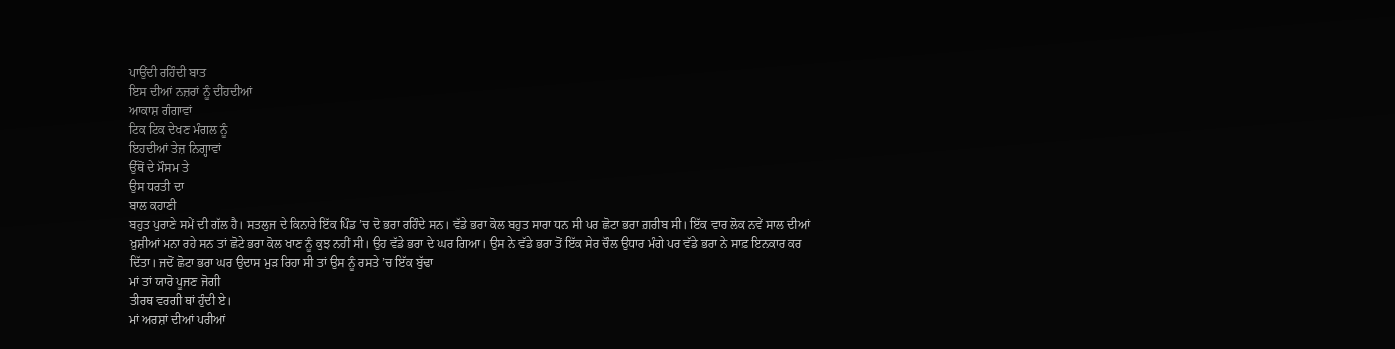ਪਾਉਂਦੀ ਰਹਿੰਦੀ ਬਾਤ
ਇਸ ਦੀਆਂ ਨਜ਼ਰਾਂ ਨੂੰ ਦੀਂਹਦੀਆਂ
ਆਕਾਸ਼ ਗੰਗਾਵਾਂ
ਟਿਕ ਟਿਕ ਦੇਖਣ ਮੰਗਲ ਨੂੰ
ਇਹਦੀਆਂ ਤੇਜ਼ ਨਿਗ੍ਹਾਵਾਂ
ਉੱਥੋਂ ਦੇ ਮੌਸਮ ਤੇ
ਉਸ ਧਰਤੀ ਦਾ
ਬਾਲ ਕਹਾਣੀ
ਬਹੁਤ ਪੁਰਾਣੇ ਸਮੇਂ ਦੀ ਗੱਲ ਹੈ। ਸਤਲੁਜ ਦੇ ਕਿਨਾਰੇ ਇੱਕ ਪਿੰਡ ’ਚ ਦੋ ਭਰਾ ਰਹਿੰਦੇ ਸਨ। ਵੱਡੇ ਭਰਾ ਕੋਲ ਬਹੁਤ ਸਾਰਾ ਧਨ ਸੀ ਪਰ ਛੋਟਾ ਭਰਾ ਗ਼ਰੀਬ ਸੀ। ਇੱਕ ਵਾਰ ਲੋਕ ਨਵੇਂ ਸਾਲ ਦੀਆਂ ਖ਼ੁਸ਼ੀਆਂ ਮਨਾ ਰਹੇ ਸਨ ਤਾਂ ਛੋਟੇ ਭਰਾ ਕੋਲ ਖਾਣ ਨੂੰ ਕੁਝ ਨਹੀਂ ਸੀ। ਉਹ ਵੱਡੇ ਭਰਾ ਦੇ ਘਰ ਗਿਆ। ਉਸ ਨੇ ਵੱਡੇ ਭਰਾ ਤੋਂ ਇੱਕ ਸੇਰ ਚੌਲ ਉਧਾਰ ਮੰਗੇ ਪਰ ਵੱਡੇ ਭਰਾ ਨੇ ਸਾਫ਼ ਇਨਕਾਰ ਕਰ ਦਿੱਤਾ। ਜਦੋਂ ਛੋਟਾ ਭਰਾ ਘਰ ਉਦਾਸ ਮੁੜ ਰਿਹਾ ਸੀ ਤਾਂ ਉਸ ਨੂੰ ਰਸਤੇ ’ਚ ਇੱਕ ਬੁੱਢਾ
ਮਾਂ ਤਾਂ ਯਾਰੋ ਪੂਜਣ ਜੋਗੀ
ਤੀਰਥ ਵਰਗੀ ਥਾਂ ਹੁੰਦੀ ਏ।
ਮਾਂ ਅਰਸ਼ਾਂ ਦੀਆਂ ਪਰੀਆਂ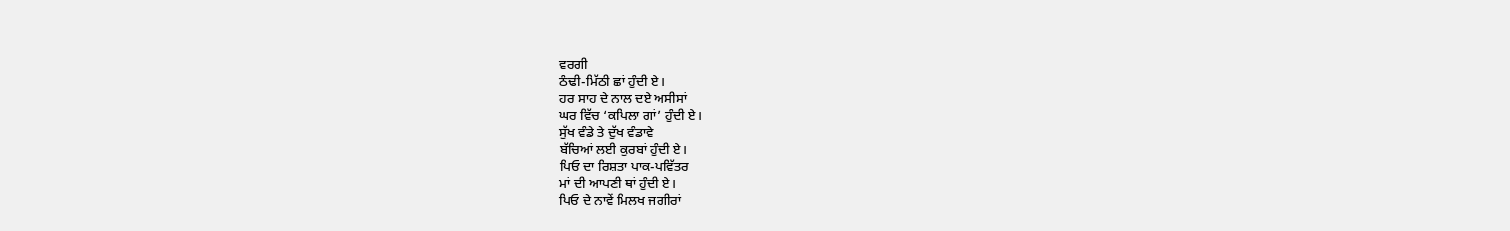ਵਰਗੀ
ਠੰਢੀ-ਮਿੱਠੀ ਛਾਂ ਹੁੰਦੀ ਏ।
ਹਰ ਸਾਹ ਦੇ ਨਾਲ ਦਏ ਅਸੀਸਾਂ
ਘਰ ਵਿੱਚ ‘ਕਪਿਲਾ ਗਾਂ’ ਹੁੰਦੀ ਏ।
ਸੁੱਖ ਵੰਡੇ ਤੇ ਦੁੱਖ ਵੰਡਾਵੇ
ਬੱਚਿਆਂ ਲਈ ਕੁਰਬਾਂ ਹੁੰਦੀ ਏ।
ਪਿਓ ਦਾ ਰਿਸ਼ਤਾ ਪਾਕ-ਪਵਿੱਤਰ
ਮਾਂ ਦੀ ਆਪਣੀ ਥਾਂ ਹੁੰਦੀ ਏ।
ਪਿਓ ਦੇ ਨਾਵੇਂ ਮਿਲਖ ਜਗੀਰਾਂ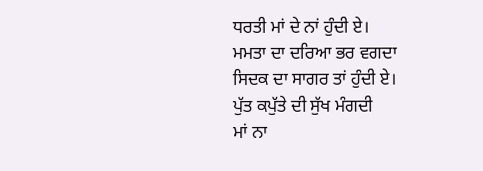ਧਰਤੀ ਮਾਂ ਦੇ ਨਾਂ ਹੁੰਦੀ ਏ।
ਮਮਤਾ ਦਾ ਦਰਿਆ ਭਰ ਵਗਦਾ
ਸਿਦਕ ਦਾ ਸਾਗਰ ਤਾਂ ਹੁੰਦੀ ਏ।
ਪੁੱਤ ਕਪੁੱਤੇ ਦੀ ਸੁੱਖ ਮੰਗਦੀ
ਮਾਂ ਨਾ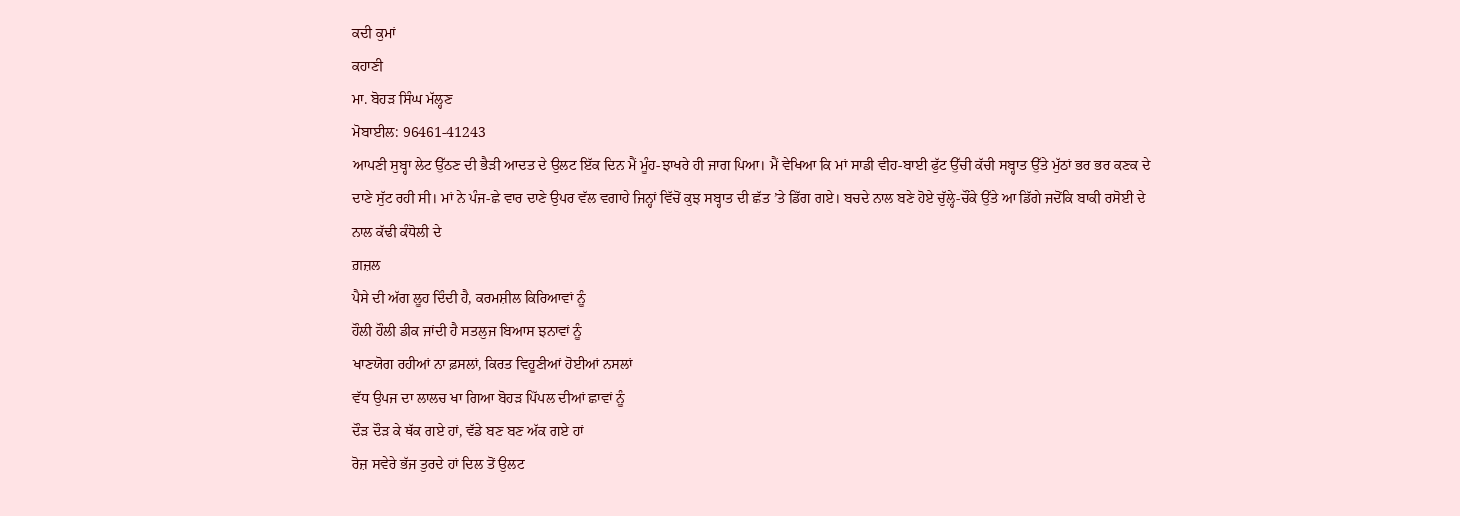ਕਦੀ ਕੁਮਾਂ
ਕਹਾਣੀ
ਮਾ. ਬੋਹੜ ਸਿੰਘ ਮੱਲ੍ਹਣ
ਮੋਬਾਈਲ: 96461-41243
ਆਪਣੀ ਸੁਬ੍ਹਾ ਲੇਟ ਉੱਠਣ ਦੀ ਭੈੜੀ ਆਦਤ ਦੇ ਉਲਟ ਇੱਕ ਦਿਨ ਮੈਂ ਮੂੰਹ-ਝਾਖਰੇ ਹੀ ਜਾਗ ਪਿਆ। ਮੈਂ ਵੇਖਿਆ ਕਿ ਮਾਂ ਸਾਡੀ ਵੀਹ-ਬਾਈ ਫੁੱਟ ਉੱਚੀ ਕੱਚੀ ਸਬ੍ਹਾਤ ਉੱਤੇ ਮੁੱਠਾਂ ਭਰ ਭਰ ਕਣਕ ਦੇ ਦਾਣੇ ਸੁੱਟ ਰਹੀ ਸੀ। ਮਾਂ ਨੇ ਪੰਜ-ਛੇ ਵਾਰ ਦਾਣੇ ਉਪਰ ਵੱਲ ਵਗਾਹੇ ਜਿਨ੍ਹਾਂ ਵਿੱਚੋਂ ਕੁਝ ਸਬ੍ਹਾਤ ਦੀ ਛੱਤ ’ਤੇ ਡਿੱਗ ਗਏ। ਬਚਦੇ ਨਾਲ ਬਣੇ ਹੋਏ ਚੁੱਲ੍ਹੇ-ਚੌਂਕੇ ਉੱਤੇ ਆ ਡਿੱਗੇ ਜਦੋਂਕਿ ਬਾਕੀ ਰਸੋਈ ਦੇ ਨਾਲ ਕੱਢੀ ਕੰਧੋਲੀ ਦੇ
ਗ਼ਜ਼ਲ
ਪੈਸੇ ਦੀ ਅੱਗ ਲੂਹ ਦਿੰਦੀ ਹੈ, ਕਰਮਸ਼ੀਲ ਕਿਰਿਆਵਾਂ ਨੂੰ
ਹੌਲੀ ਹੌਲੀ ਡੀਕ ਜਾਂਦੀ ਹੈ ਸਤਲੁਜ ਬਿਆਸ ਝਨਾਵਾਂ ਨੂੰ
ਖਾਣਯੋਗ ਰਹੀਆਂ ਨਾ ਫ਼ਸਲਾਂ, ਕਿਰਤ ਵਿਹੂਣੀਆਂ ਹੋਈਆਂ ਨਸਲਾਂ
ਵੱਧ ਉਪਜ ਦਾ ਲਾਲਚ ਖਾ ਗਿਆ ਬੋਹੜ ਪਿੱਪਲ ਦੀਆਂ ਛਾਵਾਂ ਨੂੰ
ਦੌੜ ਦੌੜ ਕੇ ਥੱਕ ਗਏ ਹਾਂ, ਵੱਡੇ ਬਣ ਬਣ ਅੱਕ ਗਏ ਹਾਂ
ਰੋਜ਼ ਸਵੇਰੇ ਭੱਜ ਤੁਰਦੇ ਹਾਂ ਦਿਲ ਤੋਂ ਉਲਟ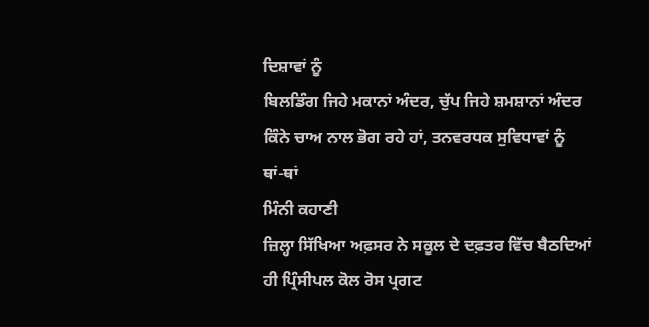ਦਿਸ਼ਾਵਾਂ ਨੂੰ
ਬਿਲਡਿੰਗ ਜਿਹੇ ਮਕਾਨਾਂ ਅੰਦਰ, ਚੁੱਪ ਜਿਹੇ ਸ਼ਮਸ਼ਾਨਾਂ ਅੰਦਰ
ਕਿੰਨੇ ਚਾਅ ਨਾਲ ਭੋਗ ਰਹੇ ਹਾਂ, ਤਨਵਰਧਕ ਸੁਵਿਧਾਵਾਂ ਨੂੰ
ਥਾਂ-ਥਾਂ
ਮਿੰਨੀ ਕਹਾਣੀ
ਜ਼ਿਲ੍ਹਾ ਸਿੱਖਿਆ ਅਫ਼ਸਰ ਨੇ ਸਕੂਲ ਦੇ ਦਫ਼ਤਰ ਵਿੱਚ ਬੈਠਦਿਆਂ ਹੀ ਪ੍ਰਿੰਸੀਪਲ ਕੋਲ ਰੋਸ ਪ੍ਰਗਟ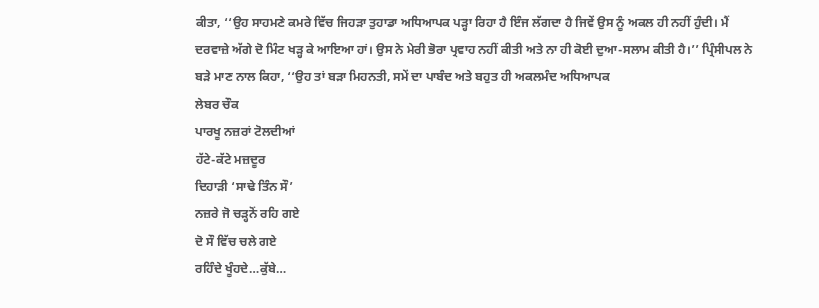ਕੀਤਾ, ‘‘ਉਹ ਸਾਹਮਣੇ ਕਮਰੇ ਵਿੱਚ ਜਿਹੜਾ ਤੁਹਾਡਾ ਅਧਿਆਪਕ ਪੜ੍ਹਾ ਰਿਹਾ ਹੈ ਇੰਜ ਲੱਗਦਾ ਹੈ ਜਿਵੇਂ ਉਸ ਨੂੰ ਅਕਲ ਹੀ ਨਹੀਂ ਹੁੰਦੀ। ਮੈਂ ਦਰਵਾਜ਼ੇ ਅੱਗੇ ਦੋ ਮਿੰਟ ਖੜ੍ਹ ਕੇ ਆਇਆ ਹਾਂ। ਉਸ ਨੇ ਮੇਰੀ ਭੋਰਾ ਪ੍ਰਵਾਹ ਨਹੀਂ ਕੀਤੀ ਅਤੇ ਨਾ ਹੀ ਕੋਈ ਦੁਆ-ਸਲਾਮ ਕੀਤੀ ਹੈ।’’ ਪ੍ਰਿੰਸੀਪਲ ਨੇ ਬੜੇ ਮਾਣ ਨਾਲ ਕਿਹਾ, ‘‘ਉਹ ਤਾਂ ਬੜਾ ਮਿਹਨਤੀ, ਸਮੇਂ ਦਾ ਪਾਬੰਦ ਅਤੇ ਬਹੁਤ ਹੀ ਅਕਲਮੰਦ ਅਧਿਆਪਕ
ਲੇਬਰ ਚੌਕ
ਪਾਰਖੂ ਨਜ਼ਰਾਂ ਟੋਲਦੀਆਂ
ਹੱਟੇ-ਕੱਟੇ ਮਜ਼ਦੂਰ
ਦਿਹਾੜੀ ‘ਸਾਢੇ ਤਿੰਨ ਸੌ’
ਨਜ਼ਰੇ ਜੋ ਚੜ੍ਹਨੋਂ ਰਹਿ ਗਏ
ਦੋ ਸੌ ਵਿੱਚ ਚਲੇ ਗਏ
ਰਹਿੰਦੇ ਖੂੰਹਦੇ…ਕੁੱਬੇ…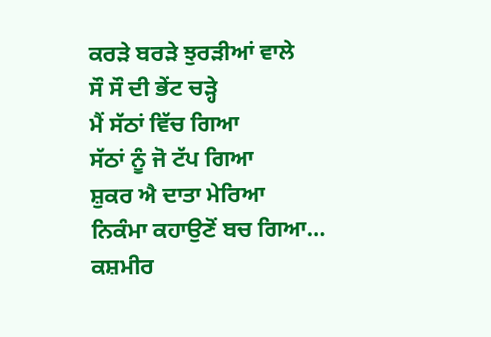ਕਰੜੇ ਬਰੜੇ ਝੁਰੜੀਆਂ ਵਾਲੇ
ਸੌ ਸੌ ਦੀ ਭੇਂਟ ਚੜ੍ਹੇ
ਮੈਂ ਸੱਠਾਂ ਵਿੱਚ ਗਿਆ
ਸੱਠਾਂ ਨੂੰ ਜੋ ਟੱਪ ਗਿਆ
ਸ਼ੁਕਰ ਐ ਦਾਤਾ ਮੇਰਿਆ
ਨਿਕੰਮਾ ਕਹਾਉਣੋਂ ਬਚ ਗਿਆ…
ਕਸ਼ਮੀਰ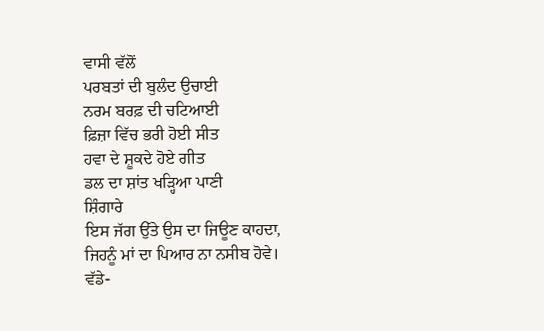ਵਾਸੀ ਵੱਲੋਂ
ਪਰਬਤਾਂ ਦੀ ਬੁਲੰਦ ਉਚਾਈ
ਨਰਮ ਬਰਫ਼ ਦੀ ਚਟਿਆਈ
ਫ਼ਿਜ਼ਾ ਵਿੱਚ ਭਰੀ ਹੋਈ ਸੀਤ
ਹਵਾ ਦੇ ਸ਼ੂਕਦੇ ਹੋਏ ਗੀਤ
ਡਲ ਦਾ ਸ਼ਾਂਤ ਖੜ੍ਹਿਆ ਪਾਣੀ
ਸ਼ਿੰਗਾਰੇ
ਇਸ ਜੱਗ ਉੱਤੇ ਉਸ ਦਾ ਜਿਊਣ ਕਾਹਦਾ,
ਜਿਹਨੂੰ ਮਾਂ ਦਾ ਪਿਆਰ ਨਾ ਨਸੀਬ ਹੋਵੇ।
ਵੱਡੇ-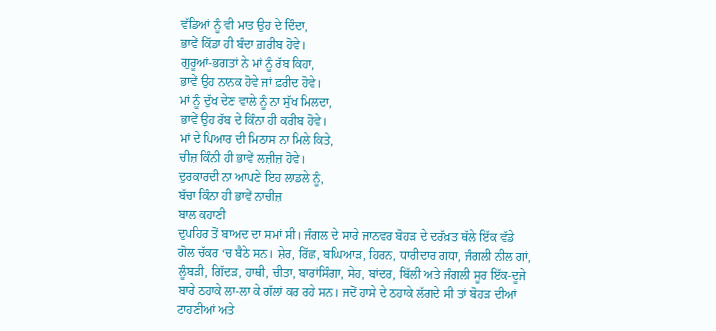ਵੱਡਿਆਂ ਨੂੰ ਵੀ ਮਾਤ ਉਹ ਦੇ ਦਿੰਦਾ,
ਭਾਵੇਂ ਕਿੱਡਾ ਹੀ ਬੰਦਾ ਗ਼ਰੀਬ ਹੋਵੇ।
ਗੁਰੂਆਂ-ਭਗਤਾਂ ਨੇ ਮਾਂ ਨੂੰ ਰੱਬ ਕਿਹਾ,
ਭਾਵੇਂ ਉਹ ਨਾਨਕ ਹੋਵੇ ਜਾਂ ਫ਼ਰੀਦ ਹੋਵੇ।
ਮਾਂ ਨੂੰ ਦੁੱਖ ਦੇਣ ਵਾਲੇ ਨੂੰ ਨਾ ਸੁੱਖ ਮਿਲਦਾ,
ਭਾਵੇਂ ਉਹ ਰੱਬ ਦੇ ਕਿੰਨਾ ਹੀ ਕਰੀਬ ਹੋਵੇ।
ਮਾਂ ਦੇ ਪਿਆਰ ਦੀ ਮਿਠਾਸ ਨਾ ਮਿਲੇ ਕਿਤੇ,
ਚੀਜ਼ ਕਿੰਨੀ ਹੀ ਭਾਵੇਂ ਲਜ਼ੀਜ਼ ਹੋਵੇ।
ਦੁਰਕਾਰਦੀ ਨਾ ਆਪਣੇ ਇਹ ਲਾਡਲੇ ਨੂੰ,
ਬੱਚਾ ਕਿੰਨਾ ਹੀ ਭਾਵੇਂ ਨਾਚੀਜ਼
ਬਾਲ ਕਹਾਣੀ
ਦੁਪਹਿਰ ਤੋਂ ਬਾਅਦ ਦਾ ਸਮਾਂ ਸੀ। ਜੰਗਲ ਦੇ ਸਾਰੇ ਜਾਨਵਰ ਬੋਹੜ ਦੇ ਦਰੱਖ਼ਤ ਥੱਲੇ ਇੱਕ ਵੱਡੇ ਗੋਲ ਚੱਕਰ ‘ਚ ਬੈਠੇ ਸਨ। ਸ਼ੇਰ, ਰਿੱਛ, ਬਘਿਆੜ, ਹਿਰਨ, ਧਾਰੀਦਾਰ ਗਧਾ, ਜੰਗਲੀ ਨੀਲ ਗਾਂ, ਲੂੰਬੜੀ, ਗਿੱਦੜ, ਹਾਥੀ, ਚੀਤਾ, ਬਾਰਾਂਸਿੰਗਾ, ਸੇਹ, ਬਾਂਦਰ, ਬਿੱਲੀ ਅਤੇ ਜੰਗਲੀ ਸੂਰ ਇੱਕ-ਦੂਜੇ ਬਾਰੇ ਠਹਾਕੇ ਲਾ-ਲਾ ਕੇ ਗੱਲਾਂ ਕਰ ਰਹੇ ਸਨ। ਜਦੋਂ ਹਾਸੇ ਦੇ ਠਹਾਕੇ ਲੱਗਦੇ ਸੀ ਤਾਂ ਬੋਹੜ ਦੀਆਂ ਟਾਹਣੀਆਂ ਅਤੇ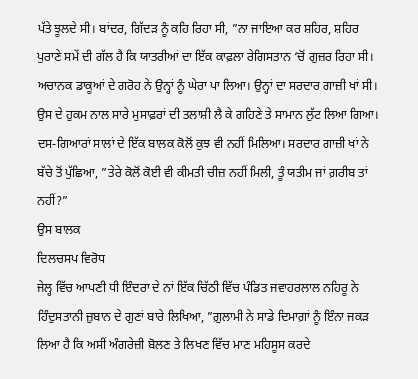ਪੱਤੇ ਝੂਲਦੇ ਸੀ। ਬਾਂਦਰ, ਗਿੱਦੜ ਨੂੰ ਕਹਿ ਰਿਹਾ ਸੀ, ”ਨਾ ਜਾਇਆ ਕਰ ਸ਼ਹਿਰ, ਸ਼ਹਿਰ
ਪੁਰਾਣੇ ਸਮੇਂ ਦੀ ਗੱਲ ਹੈ ਕਿ ਯਾਤਰੀਆਂ ਦਾ ਇੱਕ ਕਾਫ਼ਲਾ ਰੇਗਿਸਤਾਨ ‘ਚੋਂ ਗੁਜ਼ਰ ਰਿਹਾ ਸੀ। ਅਚਾਨਕ ਡਾਕੂਆਂ ਦੇ ਗਰੋਹ ਨੇ ਉਨ੍ਹਾਂ ਨੂੰ ਘੇਰਾ ਪਾ ਲਿਆ। ਉਨ੍ਹਾਂ ਦਾ ਸਰਦਾਰ ਗਾਜ਼ੀ ਖਾਂ ਸੀ। ਉਸ ਦੇ ਹੁਕਮ ਨਾਲ ਸਾਰੇ ਮੁਸਾਫ਼ਰਾਂ ਦੀ ਤਲਾਸ਼ੀ ਲੈ ਕੇ ਗਹਿਣੇ ਤੇ ਸਾਮਾਨ ਲੁੱਟ ਲਿਆ ਗਿਆ। ਦਸ-ਗਿਆਰਾਂ ਸਾਲਾਂ ਦੇ ਇੱਕ ਬਾਲਕ ਕੋਲੋਂ ਕੁਝ ਵੀ ਨਹੀਂ ਮਿਲਿਆ। ਸਰਦਾਰ ਗਾਜ਼ੀ ਖਾਂ ਨੇ ਬੱਚੇ ਤੋਂ ਪੁੱਛਿਆ, ”ਤੇਰੇ ਕੋਲੋਂ ਕੋਈ ਵੀ ਕੀਮਤੀ ਚੀਜ਼ ਨਹੀਂ ਮਿਲੀ, ਤੂੰ ਯਤੀਮ ਜਾਂ ਗ਼ਰੀਬ ਤਾਂ ਨਹੀਂ?”
ਉਸ ਬਾਲਕ
ਦਿਲਚਸਪ ਵਿਰੋਧ
ਜੇਲ੍ਹ ਵਿੱਚ ਆਪਣੀ ਧੀ ਇੰਦਰਾ ਦੇ ਨਾਂ ਇੱਕ ਚਿੱਠੀ ਵਿੱਚ ਪੰਡਿਤ ਜਵਾਹਰਲਾਲ ਨਹਿਰੂ ਨੇ ਹਿੰਦੁਸਤਾਨੀ ਜ਼ੁਬਾਨ ਦੇ ਗੁਣਾਂ ਬਾਰੇ ਲਿਖਿਆ, ”ਗ਼ੁਲਾਮੀ ਨੇ ਸਾਡੇ ਦਿਮਾਗ਼ਾਂ ਨੂੰ ਇੰਨਾ ਜਕੜ ਲਿਆ ਹੈ ਕਿ ਅਸੀਂ ਅੰਗਰੇਜ਼ੀ ਬੋਲਣ ਤੇ ਲਿਖਣ ਵਿੱਚ ਮਾਣ ਮਹਿਸੂਸ ਕਰਦੇ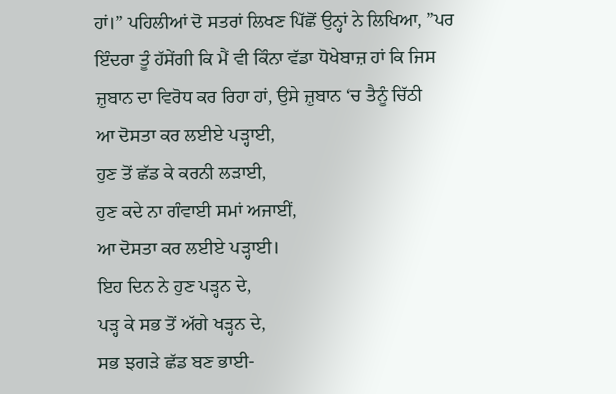ਹਾਂ।” ਪਹਿਲੀਆਂ ਦੋ ਸਤਰਾਂ ਲਿਖਣ ਪਿੱਛੋਂ ਉਨ੍ਹਾਂ ਨੇ ਲਿਖਿਆ, ”ਪਰ ਇੰਦਰਾ ਤੂੰ ਹੱਸੇਂਗੀ ਕਿ ਮੈਂ ਵੀ ਕਿੰਨਾ ਵੱਡਾ ਧੋਖੇਬਾਜ਼ ਹਾਂ ਕਿ ਜਿਸ ਜ਼ੁਬਾਨ ਦਾ ਵਿਰੋਧ ਕਰ ਰਿਹਾ ਹਾਂ, ਉਸੇ ਜ਼ੁਬਾਨ ‘ਚ ਤੈਨੂੰ ਚਿੱਠੀ
ਆ ਦੋਸਤਾ ਕਰ ਲਈਏ ਪੜ੍ਹਾਈ,
ਹੁਣ ਤੋਂ ਛੱਡ ਕੇ ਕਰਨੀ ਲੜਾਈ,
ਹੁਣ ਕਦੇ ਨਾ ਗੰਵਾਈ ਸਮਾਂ ਅਜਾਈਂ,
ਆ ਦੋਸਤਾ ਕਰ ਲਈਏ ਪੜ੍ਹਾਈ।
ਇਹ ਦਿਨ ਨੇ ਹੁਣ ਪੜ੍ਹਨ ਦੇ,
ਪੜ੍ਹ ਕੇ ਸਭ ਤੋਂ ਅੱਗੇ ਖੜ੍ਹਨ ਦੇ,
ਸਭ ਝਗੜੇ ਛੱਡ ਬਣ ਭਾਈ-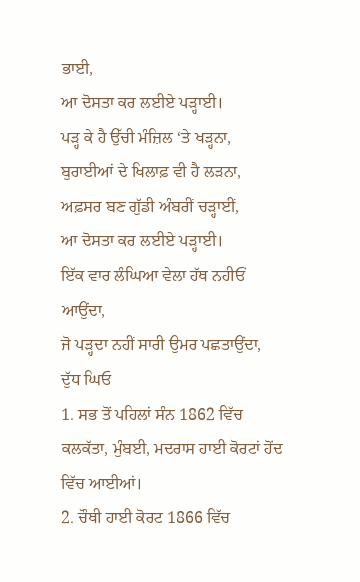ਭਾਈ,
ਆ ਦੋਸਤਾ ਕਰ ਲਈਏ ਪੜ੍ਹਾਈ।
ਪੜ੍ਹ ਕੇ ਹੈ ਉੱਚੀ ਮੰਜ਼ਿਲ ‘ਤੇ ਖੜ੍ਹਨਾ,
ਬੁਰਾਈਆਂ ਦੇ ਖਿਲਾਫ਼ ਵੀ ਹੈ ਲੜਨਾ,
ਅਫ਼ਸਰ ਬਣ ਗੁੱਡੀ ਅੰਬਰੀਂ ਚੜ੍ਹਾਈਂ,
ਆ ਦੋਸਤਾ ਕਰ ਲਈਏ ਪੜ੍ਹਾਈ।
ਇੱਕ ਵਾਰ ਲੰਘਿਆ ਵੇਲਾ ਹੱਥ ਨਹੀਓਂ ਆਉਂਦਾ,
ਜੋ ਪੜ੍ਹਦਾ ਨਹੀਂ ਸਾਰੀ ਉਮਰ ਪਛਤਾਉਂਦਾ,
ਦੁੱਧ ਘਿਓ
1. ਸਭ ਤੋਂ ਪਹਿਲਾਂ ਸੰਨ 1862 ਵਿੱਚ ਕਲਕੱਤਾ, ਮੁੰਬਈ, ਮਦਰਾਸ ਹਾਈ ਕੋਰਟਾਂ ਹੋਂਦ ਵਿੱਚ ਆਈਆਂ।
2. ਚੌਥੀ ਹਾਈ ਕੋਰਟ 1866 ਵਿੱਚ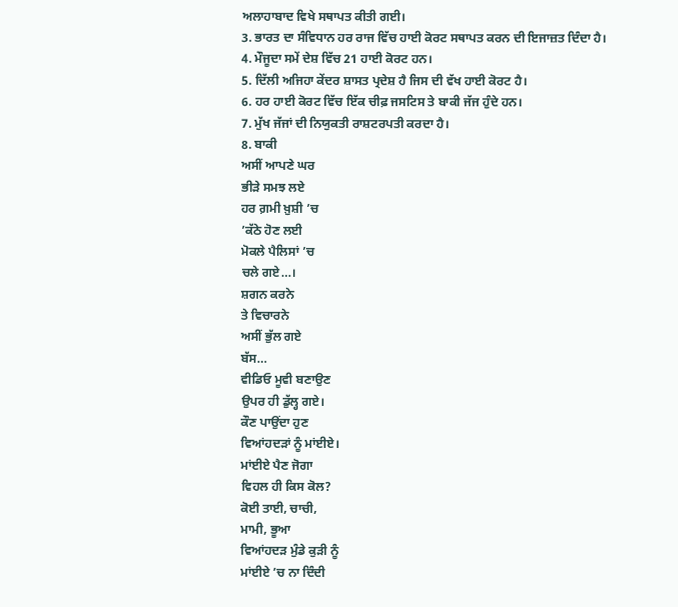ਅਲਾਹਾਬਾਦ ਵਿਖੇ ਸਥਾਪਤ ਕੀਤੀ ਗਈ।
3. ਭਾਰਤ ਦਾ ਸੰਵਿਧਾਨ ਹਰ ਰਾਜ ਵਿੱਚ ਹਾਈ ਕੋਰਟ ਸਥਾਪਤ ਕਰਨ ਦੀ ਇਜਾਜ਼ਤ ਦਿੰਦਾ ਹੈ।
4. ਮੌਜੂਦਾ ਸਮੇਂ ਦੇਸ਼ ਵਿੱਚ 21 ਹਾਈ ਕੋਰਟ ਹਨ।
5. ਦਿੱਲੀ ਅਜਿਹਾ ਕੇਂਦਰ ਸ਼ਾਸਤ ਪ੍ਰਦੇਸ਼ ਹੈ ਜਿਸ ਦੀ ਵੱਖ ਹਾਈ ਕੋਰਟ ਹੈ।
6. ਹਰ ਹਾਈ ਕੋਰਟ ਵਿੱਚ ਇੱਕ ਚੀਫ਼ ਜਸਟਿਸ ਤੇ ਬਾਕੀ ਜੱਜ ਹੁੰਦੇ ਹਨ।
7. ਮੁੱਖ ਜੱਜਾਂ ਦੀ ਨਿਯੁਕਤੀ ਰਾਸ਼ਟਰਪਤੀ ਕਰਦਾ ਹੈ।
8. ਬਾਕੀ
ਅਸੀਂ ਆਪਣੇ ਘਰ
ਭੀੜੇ ਸਮਝ ਲਏ
ਹਰ ਗ਼ਮੀ ਖ਼ੁਸ਼ੀ ’ਚ
’ਕੱਠੇ ਹੋਣ ਲਈ
ਮੋਕਲੇ ਪੈਲਿਸਾਂ ’ਚ
ਚਲੇ ਗਏ…।
ਸ਼ਗਨ ਕਰਨੇ
ਤੇ ਵਿਚਾਰਨੇ
ਅਸੀਂ ਭੁੱਲ ਗਏ
ਬੱਸ…
ਵੀਡਿਓ ਮੂਵੀ ਬਣਾਉਣ
ਉਪਰ ਹੀ ਡੁੱਲ੍ਹ ਗਏ।
ਕੌਣ ਪਾਉਂਦਾ ਹੁਣ
ਵਿਆਂਹਦੜਾਂ ਨੂੰ ਮਾਂਈਏ।
ਮਾਂਈਏ ਪੈਣ ਜੋਗਾ
ਵਿਹਲ ਹੀ ਕਿਸ ਕੋਲ?
ਕੋਈ ਤਾਈ, ਚਾਚੀ,
ਮਾਮੀ, ਭੂਆ
ਵਿਆਂਹਦੜ ਮੁੰਡੇ ਕੁੜੀ ਨੂੰ
ਮਾਂਈਏ ’ਚ ਨਾ ਦਿੰਦੀ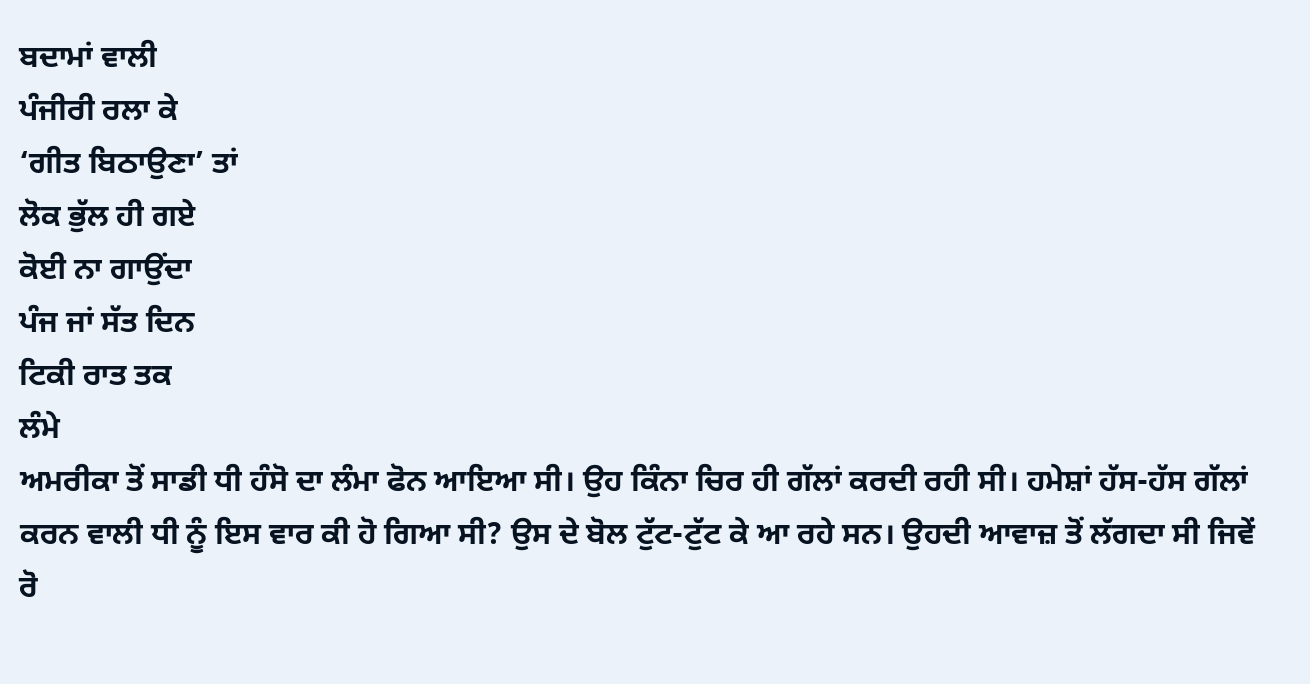ਬਦਾਮਾਂ ਵਾਲੀ
ਪੰਜੀਰੀ ਰਲਾ ਕੇ
‘ਗੀਤ ਬਿਠਾਉਣਾ’ ਤਾਂ
ਲੋਕ ਭੁੱਲ ਹੀ ਗਏ
ਕੋਈ ਨਾ ਗਾਉਂਦਾ
ਪੰਜ ਜਾਂ ਸੱਤ ਦਿਨ
ਟਿਕੀ ਰਾਤ ਤਕ
ਲੰਮੇ
ਅਮਰੀਕਾ ਤੋਂ ਸਾਡੀ ਧੀ ਹੰਸੋ ਦਾ ਲੰਮਾ ਫੋਨ ਆਇਆ ਸੀ। ਉਹ ਕਿੰਨਾ ਚਿਰ ਹੀ ਗੱਲਾਂ ਕਰਦੀ ਰਹੀ ਸੀ। ਹਮੇਸ਼ਾਂ ਹੱਸ-ਹੱਸ ਗੱਲਾਂ ਕਰਨ ਵਾਲੀ ਧੀ ਨੂੰ ਇਸ ਵਾਰ ਕੀ ਹੋ ਗਿਆ ਸੀ? ਉਸ ਦੇ ਬੋਲ ਟੁੱਟ-ਟੁੱਟ ਕੇ ਆ ਰਹੇ ਸਨ। ਉਹਦੀ ਆਵਾਜ਼ ਤੋਂ ਲੱਗਦਾ ਸੀ ਜਿਵੇਂ ਰੋ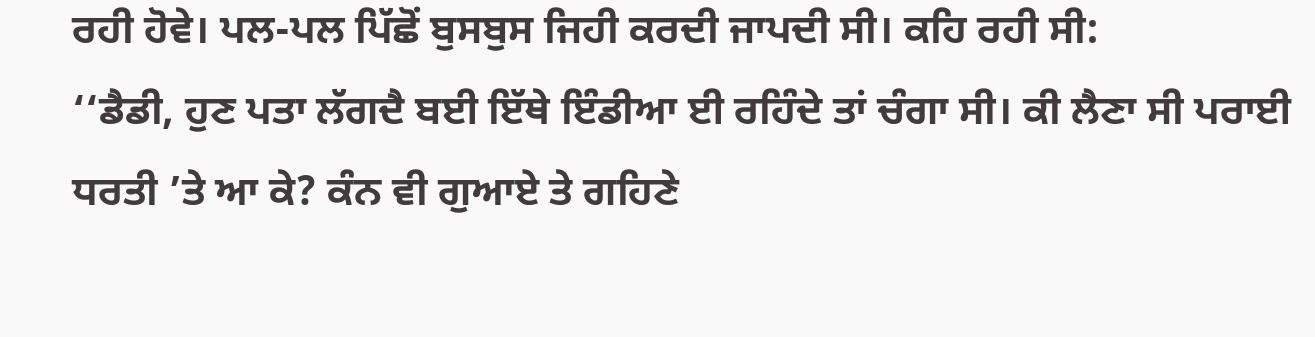ਰਹੀ ਹੋਵੇ। ਪਲ-ਪਲ ਪਿੱਛੋਂ ਬੁਸਬੁਸ ਜਿਹੀ ਕਰਦੀ ਜਾਪਦੀ ਸੀ। ਕਹਿ ਰਹੀ ਸੀ:
‘‘ਡੈਡੀ, ਹੁਣ ਪਤਾ ਲੱਗਦੈ ਬਈ ਇੱਥੇ ਇੰਡੀਆ ਈ ਰਹਿੰਦੇ ਤਾਂ ਚੰਗਾ ਸੀ। ਕੀ ਲੈਣਾ ਸੀ ਪਰਾਈ ਧਰਤੀ ’ਤੇ ਆ ਕੇ? ਕੰਨ ਵੀ ਗੁਆਏ ਤੇ ਗਹਿਣੇ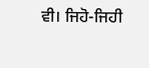ਵੀ। ਜਿਹੋ-ਜਿਹੀ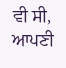ਵੀ ਸੀ, ਆਪਣੀ